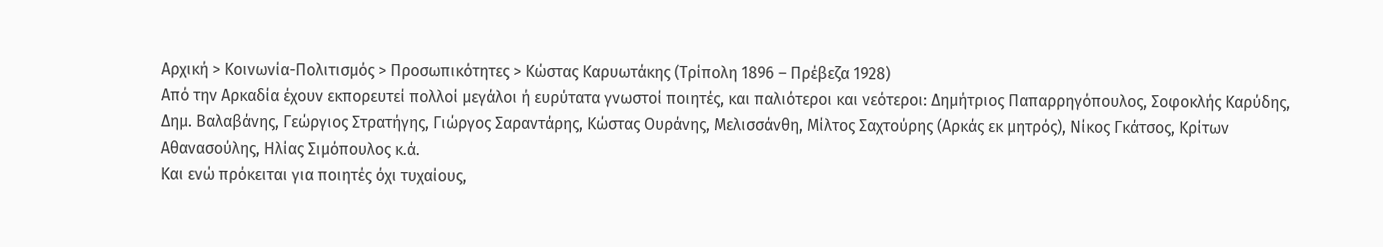Αρχική > Κοινωνία-Πολιτισμός > Προσωπικότητες > Κώστας Καρυωτάκης (Τρίπολη 1896 – Πρέβεζα 1928)
Από την Αρκαδία έχουν εκπορευτεί πολλοί μεγάλοι ή ευρύτατα γνωστοί ποιητές, και παλιότεροι και νεότεροι: Δημήτριος Παπαρρηγόπουλος, Σοφοκλής Καρύδης, Δημ. Βαλαβάνης, Γεώργιος Στρατήγης, Γιώργος Σαραντάρης, Κώστας Ουράνης, Μελισσάνθη, Μίλτος Σαχτούρης (Αρκάς εκ μητρός), Νίκος Γκάτσος, Κρίτων Αθανασούλης, Ηλίας Σιμόπουλος κ.ά.
Και ενώ πρόκειται για ποιητές όχι τυχαίους,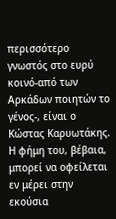περισσότερο γνωστός στο ευρύ κοινό-από των Αρκάδων ποιητών το γένος-, είναι ο Κώστας Καρυωτάκης. Η φήμη του, βέβαια, μπορεί να οφείλεται εν μέρει στην εκούσια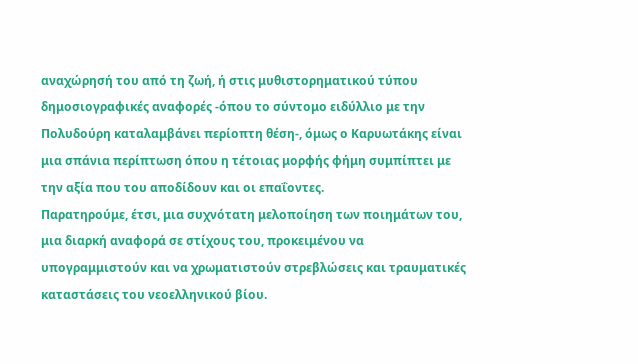αναχώρησή του από τη ζωή, ή στις μυθιστορηματικού τύπου δημοσιογραφικές αναφορές -όπου το σύντομο ειδύλλιο με την Πολυδούρη καταλαμβάνει περίοπτη θέση-, όμως ο Καρυωτάκης είναι μια σπάνια περίπτωση όπου η τέτοιας μορφής φήμη συμπίπτει με την αξία που του αποδίδουν και οι επαΐοντες.
Παρατηρούμε, έτσι, μια συχνότατη μελοποίηση των ποιημάτων του, μια διαρκή αναφορά σε στίχους του, προκειμένου να υπογραμμιστούν και να χρωματιστούν στρεβλώσεις και τραυματικές καταστάσεις του νεοελληνικού βίου.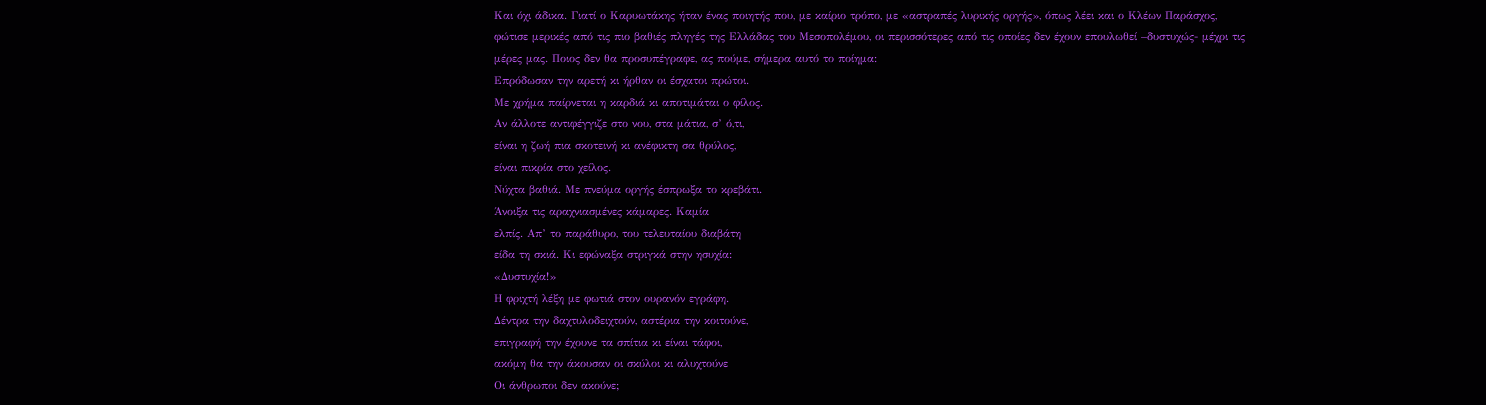Και όχι άδικα. Γιατί ο Καρυωτάκης ήταν ένας ποιητής που, με καίριο τρόπο, με «αστραπές λυρικής οργής», όπως λέει και ο Κλέων Παράσχος, φώτισε μερικές από τις πιο βαθιές πληγές της Ελλάδας του Μεσοπολέμου, οι περισσότερες από τις οποίες δεν έχουν επουλωθεί –δυστυχώς- μέχρι τις μέρες μας. Ποιος δεν θα προσυπέγραφε, ας πούμε, σήμερα αυτό το ποίημα:
Επρόδωσαν την αρετή κι ήρθαν οι έσχατοι πρώτοι.
Με χρήμα παίρνεται η καρδιά κι αποτιμάται ο φίλος.
Αν άλλοτε αντιφέγγιζε στο νου, στα μάτια, σ’ ό,τι,
είναι η ζωή πια σκοτεινή κι ανέφικτη σα θρύλος,
είναι πικρία στο χείλος.
Νύχτα βαθιά. Με πνεύμα οργής έσπρωξα το κρεβάτι.
Άνοιξα τις αραχνιασμένες κάμαρες. Καμία
ελπίς. Απ’ το παράθυρο, του τελευταίου διαβάτη
είδα τη σκιά. Κι εφώναξα στριγκά στην ησυχία:
«Δυστυχία!»
Η φριχτή λέξη με φωτιά στον ουρανόν εγράφη.
Δέντρα την δαχτυλοδειχτούν, αστέρια την κοιτούνε,
επιγραφή την έχουνε τα σπίτια κι είναι τάφοι,
ακόμη θα την άκουσαν οι σκύλοι κι αλυχτούνε
Οι άνθρωποι δεν ακούνε;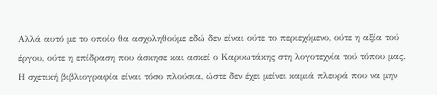Αλλά αυτό με το οποίο θα ασχοληθούμε εδώ δεν είναι ούτε το περιεχόμενο, ούτε η αξία τού έργου, ούτε η επίδραση που άσκησε και ασκεί ο Καρυωτάκης στη λογοτεχνία τού τόπου μας. Η σχετική βιβλιογραφία είναι τόσο πλούσια, ώστε δεν έχει μείνει καμιά πλευρά που να μην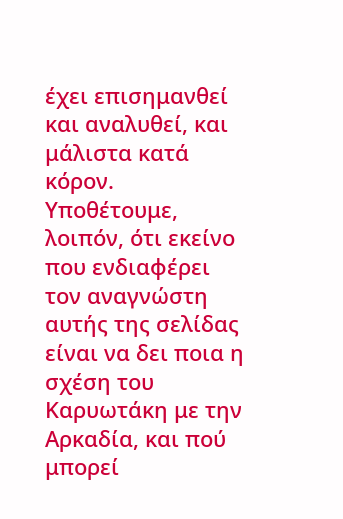έχει επισημανθεί και αναλυθεί, και μάλιστα κατά κόρον.
Υποθέτουμε, λοιπόν, ότι εκείνο που ενδιαφέρει τον αναγνώστη αυτής της σελίδας είναι να δει ποια η σχέση του Καρυωτάκη με την Αρκαδία, και πού μπορεί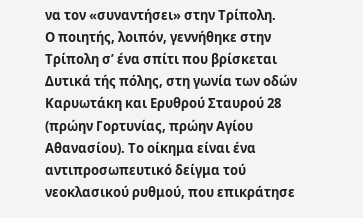να τον «συναντήσει» στην Τρίπολη.
Ο ποιητής, λοιπόν, γεννήθηκε στην Τρίπολη σ’ ένα σπίτι που βρίσκεται Δυτικά τής πόλης, στη γωνία των οδών Καρυωτάκη και Ερυθρού Σταυρού 28 (πρώην Γορτυνίας, πρώην Αγίου Αθανασίου). Το οίκημα είναι ένα αντιπροσωπευτικό δείγμα τού νεοκλασικού ρυθμού, που επικράτησε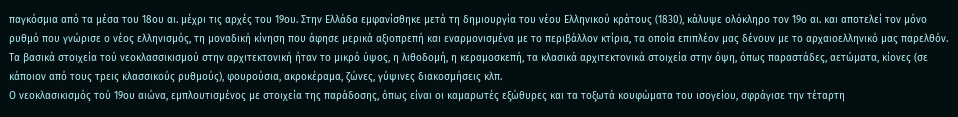παγκόσμια από τα μέσα του 18ου αι. μέχρι τις αρχές του 19ου. Στην Ελλάδα εμφανίσθηκε μετά τη δημιουργία του νέου Ελληνικού κράτους (1830), κάλυψε ολόκληρο τον 19ο αι. και αποτελεί τον μόνο ρυθμό που γνώρισε ο νέος ελληνισμός, τη μοναδική κίνηση που άφησε μερικά αξιοπρεπή και εναρμονισμένα με το περιβάλλον κτίρια, τα οποία επιπλέον μας δένουν με το αρχαιοελληνικό μας παρελθόν.
Τα βασικά στοιχεία τού νεοκλασσικισμού στην αρχιτεκτονική ήταν το μικρό ύψος, η λιθοδομή, η κεραμοσκεπή, τα κλασικά αρχιτεκτονικά στοιχεία στην όψη, όπως παραστάδες, αετώματα, κίονες (σε κάποιον από τους τρεις κλασσικούς ρυθμούς), φουρούσια, ακροκέραμα, ζώνες, γύψινες διακοσμήσεις κλπ.
Ο νεοκλασικισμός τού 19ου αιώνα, εμπλουτισμένος με στοιχεία της παράδοσης, όπως είναι οι καμαρωτές εξώθυρες και τα τοξωτά κουφώματα του ισογείου, σφράγισε την τέταρτη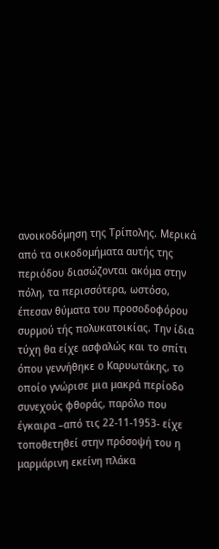ανοικοδόμηση της Τρίπολης. Μερικά από τα οικοδομήματα αυτής της περιόδου διασώζονται ακόμα στην πόλη, τα περισσότερα, ωστόσο, έπεσαν θύματα του προσοδοφόρου συρμού τής πολυκατοικίας. Την ίδια τύχη θα είχε ασφαλώς και το σπίτι όπου γεννήθηκε ο Καρυωτάκης, το οποίο γνώρισε μια μακρά περίοδο συνεχούς φθοράς, παρόλο που έγκαιρα –από τις 22-11-1953- είχε τοποθετηθεί στην πρόσοψή του η μαρμάρινη εκείνη πλάκα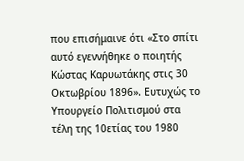που επισήμαινε ότι «Στο σπίτι αυτό εγεννήθηκε ο ποιητής Κώστας Καρυωτάκης στις 30 Οκτωβρίου 1896». Ευτυχώς το Υπουργείο Πολιτισμού στα τέλη της 10ετίας του 1980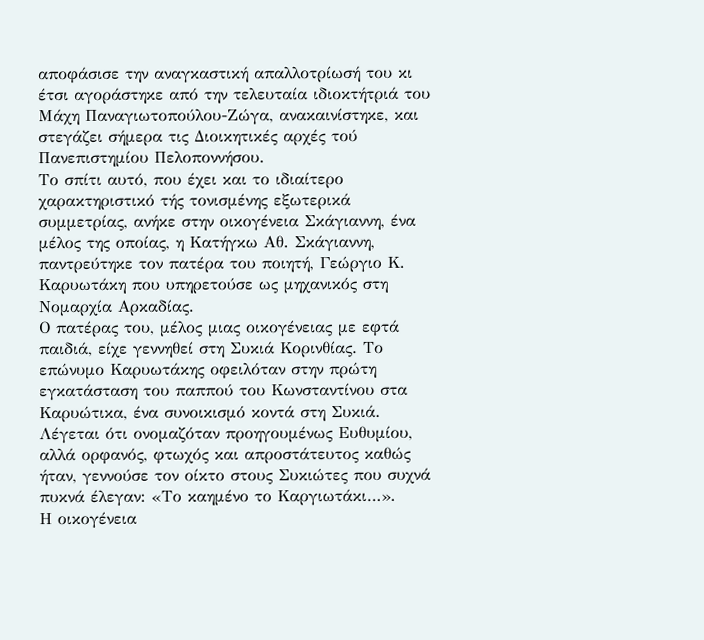αποφάσισε την αναγκαστική απαλλοτρίωσή του κι έτσι αγοράστηκε από την τελευταία ιδιοκτήτριά του Μάχη Παναγιωτοπούλου-Ζώγα, ανακαινίστηκε, και στεγάζει σήμερα τις Διοικητικές αρχές τού Πανεπιστημίου Πελοποννήσου.
Το σπίτι αυτό, που έχει και το ιδιαίτερο χαρακτηριστικό τής τονισμένης εξωτερικά συμμετρίας, ανήκε στην οικογένεια Σκάγιαννη, ένα μέλος της οποίας, η Κατήγκω Αθ. Σκάγιαννη, παντρεύτηκε τον πατέρα του ποιητή, Γεώργιο Κ. Καρυωτάκη που υπηρετούσε ως μηχανικός στη Νομαρχία Αρκαδίας.
Ο πατέρας του, μέλος μιας οικογένειας με εφτά παιδιά, είχε γεννηθεί στη Συκιά Κορινθίας. Το επώνυμο Καρυωτάκης οφειλόταν στην πρώτη εγκατάσταση του παππού του Κωνσταντίνου στα Καρυώτικα, ένα συνοικισμό κοντά στη Συκιά. Λέγεται ότι ονομαζόταν προηγουμένως Ευθυμίου, αλλά ορφανός, φτωχός και απροστάτευτος καθώς ήταν, γεννούσε τον οίκτο στους Συκιώτες που συχνά πυκνά έλεγαν: «Το καημένο το Καργιωτάκι…».
Η οικογένεια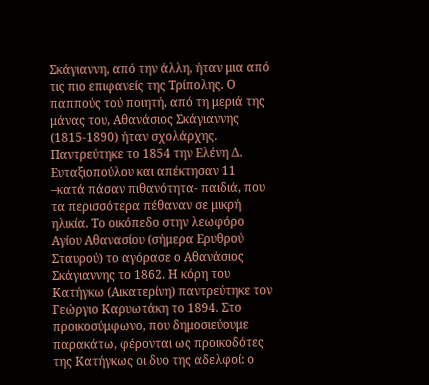Σκάγιαννη, από την άλλη, ήταν μια από τις πιο επιφανείς της Τρίπολης. Ο παππούς τού ποιητή, από τη μεριά της μάνας του, Αθανάσιος Σκάγιαννης (1815-1890) ήταν σχολάρχης. Παντρεύτηκε το 1854 την Ελένη Δ. Ευταξιοπούλου και απέκτησαν 11 –κατά πάσαν πιθανότητα- παιδιά, που τα περισσότερα πέθαναν σε μικρή ηλικία. Το οικόπεδο στην λεωφόρο Αγίου Αθανασίου (σήμερα Ερυθρού Σταυρού) το αγόρασε ο Αθανάσιος Σκάγιαννης το 1862. Η κόρη του Κατήγκω (Αικατερίνη) παντρεύτηκε τον Γεώργιο Καρυωτάκη το 1894. Στο προικοσύμφωνο, που δημοσιεύουμε παρακάτω, φέρονται ως προικοδότες της Κατήγκως οι δυο της αδελφοί: ο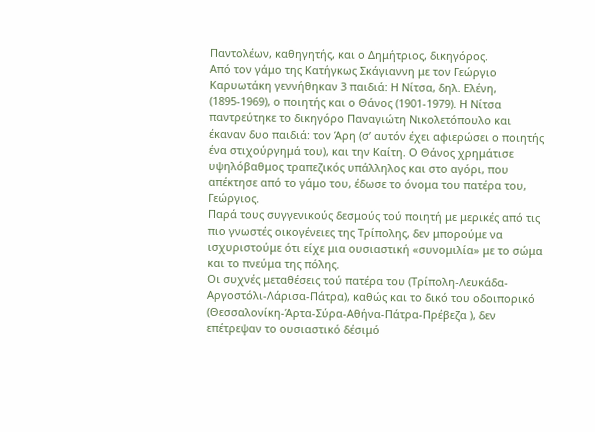Παντολέων, καθηγητής, και ο Δημήτριος, δικηγόρος.
Από τον γάμο της Κατήγκως Σκάγιαννη με τον Γεώργιο Καρυωτάκη γεννήθηκαν 3 παιδιά: Η Νίτσα, δηλ. Ελένη, (1895-1969), ο ποιητής και ο Θάνος (1901-1979). Η Νίτσα παντρεύτηκε το δικηγόρο Παναγιώτη Νικολετόπουλο και έκαναν δυο παιδιά: τον Άρη (σ’ αυτόν έχει αφιερώσει ο ποιητής ένα στιχούργημά του), και την Καίτη. Ο Θάνος χρημάτισε υψηλόβαθμος τραπεζικός υπάλληλος και στο αγόρι, που απέκτησε από το γάμο του, έδωσε το όνομα του πατέρα του, Γεώργιος.
Παρά τους συγγενικούς δεσμούς τού ποιητή με μερικές από τις πιο γνωστές οικογένειες της Τρίπολης, δεν μπορούμε να ισχυριστούμε ότι είχε μια ουσιαστική «συνομιλία» με το σώμα και το πνεύμα της πόλης.
Οι συχνές μεταθέσεις τού πατέρα του (Τρίπολη-Λευκάδα-Αργοστόλι-Λάρισα-Πάτρα), καθώς και το δικό του οδοιπορικό (Θεσσαλονίκη-Άρτα-Σύρα-Αθήνα-Πάτρα-Πρέβεζα ), δεν επέτρεψαν το ουσιαστικό δέσιμό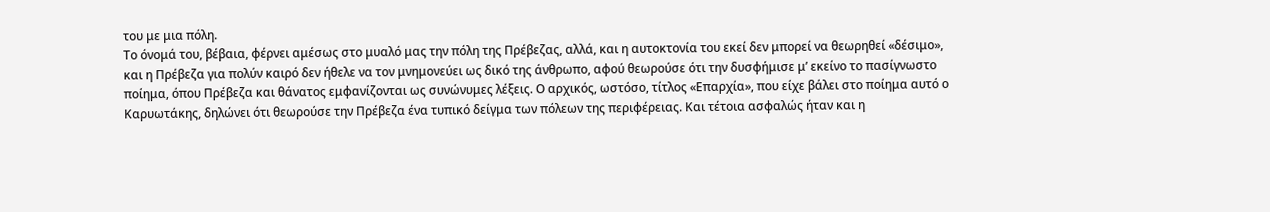του με μια πόλη.
Το όνομά του, βέβαια, φέρνει αμέσως στο μυαλό μας την πόλη της Πρέβεζας, αλλά, και η αυτοκτονία του εκεί δεν μπορεί να θεωρηθεί «δέσιμο», και η Πρέβεζα για πολύν καιρό δεν ήθελε να τον μνημονεύει ως δικό της άνθρωπο, αφού θεωρούσε ότι την δυσφήμισε μ’ εκείνο το πασίγνωστο ποίημα, όπου Πρέβεζα και θάνατος εμφανίζονται ως συνώνυμες λέξεις. Ο αρχικός, ωστόσο, τίτλος «Επαρχία», που είχε βάλει στο ποίημα αυτό ο Καρυωτάκης, δηλώνει ότι θεωρούσε την Πρέβεζα ένα τυπικό δείγμα των πόλεων της περιφέρειας. Και τέτοια ασφαλώς ήταν και η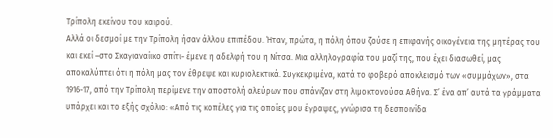Τρίπολη εκείνου του καιρού.
Αλλά οι δεσμοί με την Τρίπολη ήσαν άλλου επιπέδου. Ήταν, πρώτα, η πόλη όπου ζούσε η επιφανής οικογένεια της μητέρας του και εκεί –στο Σκαγιαναίικο σπίτι- έμενε η αδελφή του η Νίτσα. Μια αλληλογραφία του μαζί της, που έχει διασωθεί, μας αποκαλύπτει ότι η πόλη μας τον έθρεψε και κυριολεκτικά. Συγκεκριμένα, κατά το φοβερό αποκλεισμό των «συμμάχων», στα 1916-17, από την Τρίπολη περίμενε την αποστολή αλεύρων που σπάνιζαν στη λιμοκτονούσα Αθήνα. Σ’ ένα απ’ αυτά τα γράμματα υπάρχει και το εξής σχόλιο: «Από τις κοπέλες για τις οποίες μου έγραψες, γνώρισα τη δεσποινίδα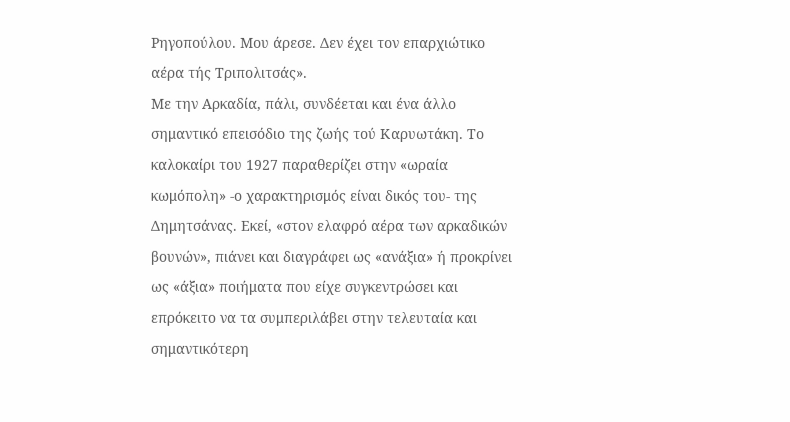Ρηγοπούλου. Μου άρεσε. Δεν έχει τον επαρχιώτικο αέρα τής Τριπολιτσάς».
Με την Αρκαδία, πάλι, συνδέεται και ένα άλλο σημαντικό επεισόδιο της ζωής τού Καρυωτάκη. Το καλοκαίρι του 1927 παραθερίζει στην «ωραία κωμόπολη» -ο χαρακτηρισμός είναι δικός του- της Δημητσάνας. Εκεί, «στον ελαφρό αέρα των αρκαδικών βουνών», πιάνει και διαγράφει ως «ανάξια» ή προκρίνει ως «άξια» ποιήματα που είχε συγκεντρώσει και επρόκειτο να τα συμπεριλάβει στην τελευταία και σημαντικότερη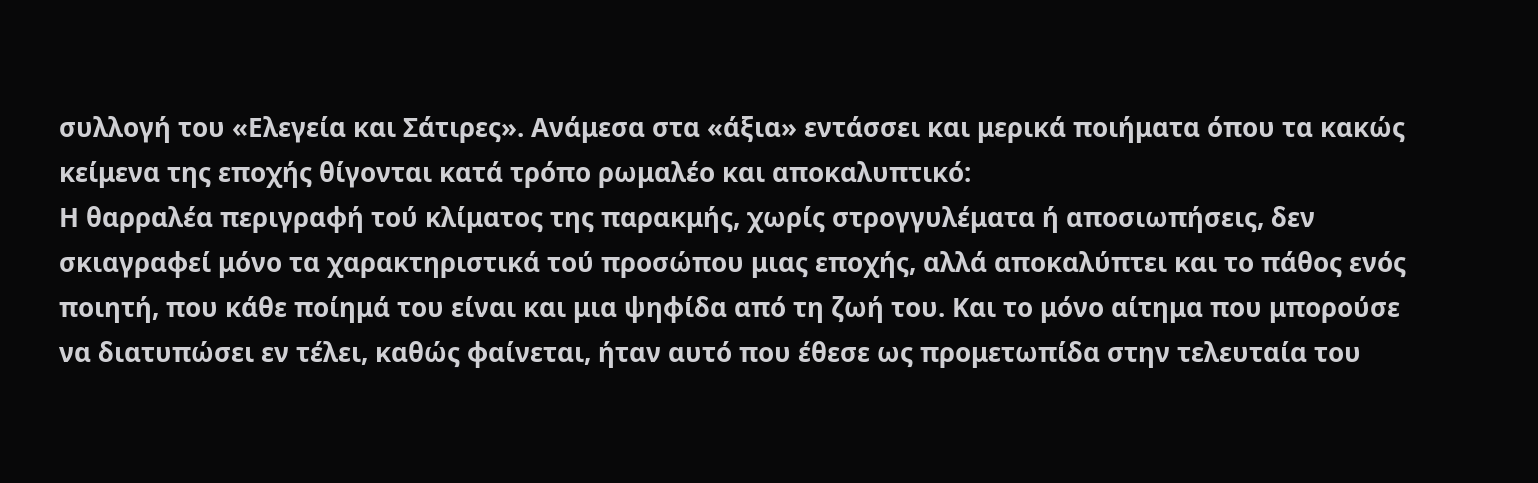συλλογή του «Ελεγεία και Σάτιρες». Ανάμεσα στα «άξια» εντάσσει και μερικά ποιήματα όπου τα κακώς κείμενα της εποχής θίγονται κατά τρόπο ρωμαλέο και αποκαλυπτικό:
Η θαρραλέα περιγραφή τού κλίματος της παρακμής, χωρίς στρογγυλέματα ή αποσιωπήσεις, δεν σκιαγραφεί μόνο τα χαρακτηριστικά τού προσώπου μιας εποχής, αλλά αποκαλύπτει και το πάθος ενός ποιητή, που κάθε ποίημά του είναι και μια ψηφίδα από τη ζωή του. Και το μόνο αίτημα που μπορούσε να διατυπώσει εν τέλει, καθώς φαίνεται, ήταν αυτό που έθεσε ως προμετωπίδα στην τελευταία του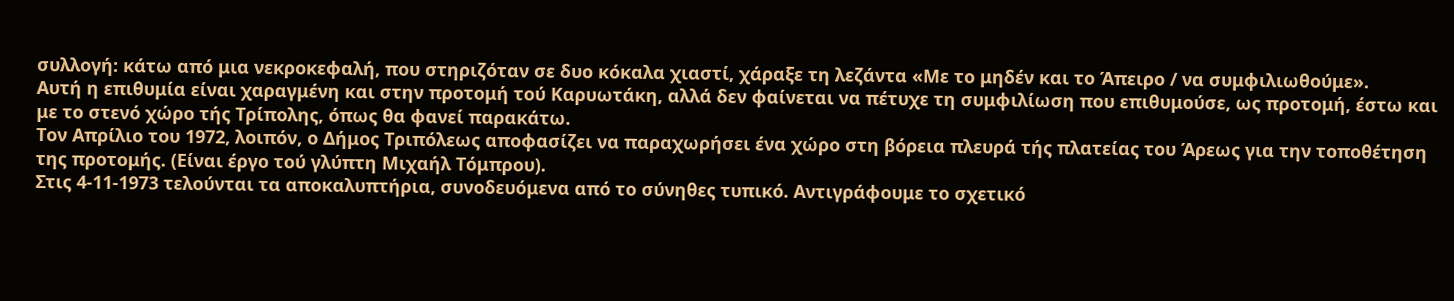συλλογή: κάτω από μια νεκροκεφαλή, που στηριζόταν σε δυο κόκαλα χιαστί, χάραξε τη λεζάντα «Με το μηδέν και το Άπειρο / να συμφιλιωθούμε».
Αυτή η επιθυμία είναι χαραγμένη και στην προτομή τού Καρυωτάκη, αλλά δεν φαίνεται να πέτυχε τη συμφιλίωση που επιθυμούσε, ως προτομή, έστω και με το στενό χώρο τής Τρίπολης, όπως θα φανεί παρακάτω.
Τον Απρίλιο του 1972, λοιπόν, ο Δήμος Τριπόλεως αποφασίζει να παραχωρήσει ένα χώρο στη βόρεια πλευρά τής πλατείας του Άρεως για την τοποθέτηση της προτομής. (Είναι έργο τού γλύπτη Μιχαήλ Τόμπρου).
Στις 4-11-1973 τελούνται τα αποκαλυπτήρια, συνοδευόμενα από το σύνηθες τυπικό. Αντιγράφουμε το σχετικό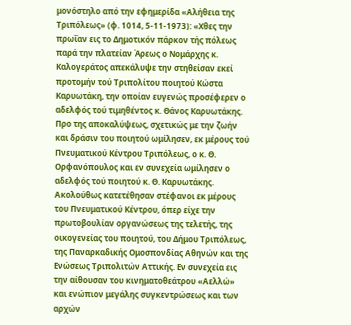μονόστηλο από την εφημερίδα «Αλήθεια της Τριπόλεως» (φ. 1014, 5-11-1973): «Χθες την πρωΐαν εις το Δημοτικόν πάρκον τής πόλεως παρά την πλατείαν Άρεως ο Νομάρχης κ. Καλογεράτος απεκάλυψε την στηθείσαν εκεί προτομήν τού Τριπολίτου ποιητού Κώστα Καρυωτάκη, την οποίαν ευγενώς προσέφερεν ο αδελφός τού τιμηθέντος κ. Θάνος Καρυωτάκης. Προ της αποκαλύψεως, σχετικώς με την ζωήν και δράσιν του ποιητού ωμίλησεν, εκ μέρους τού Πνευματικού Κέντρου Τριπόλεως, ο κ. Θ. Ορφανόπουλος και εν συνεχεία ωμίλησεν ο αδελφός τού ποιητού κ. Θ. Καρυωτάκης. Ακολούθως κατετέθησαν στέφανοι εκ μέρους του Πνευματικού Κέντρου, όπερ είχε την πρωτοβουλίαν οργανώσεως της τελετής, της οικογενείας του ποιητού, του Δήμου Τριπόλεως, της Παναρκαδικής Ομοσπονδίας Αθηνών και της Ενώσεως Τριπολιτών Αττικής. Εν συνεχεία εις την αίθουσαν του κινηματοθεάτρου «Αελλώ» και ενώπιον μεγάλης συγκεντρώσεως και των αρχών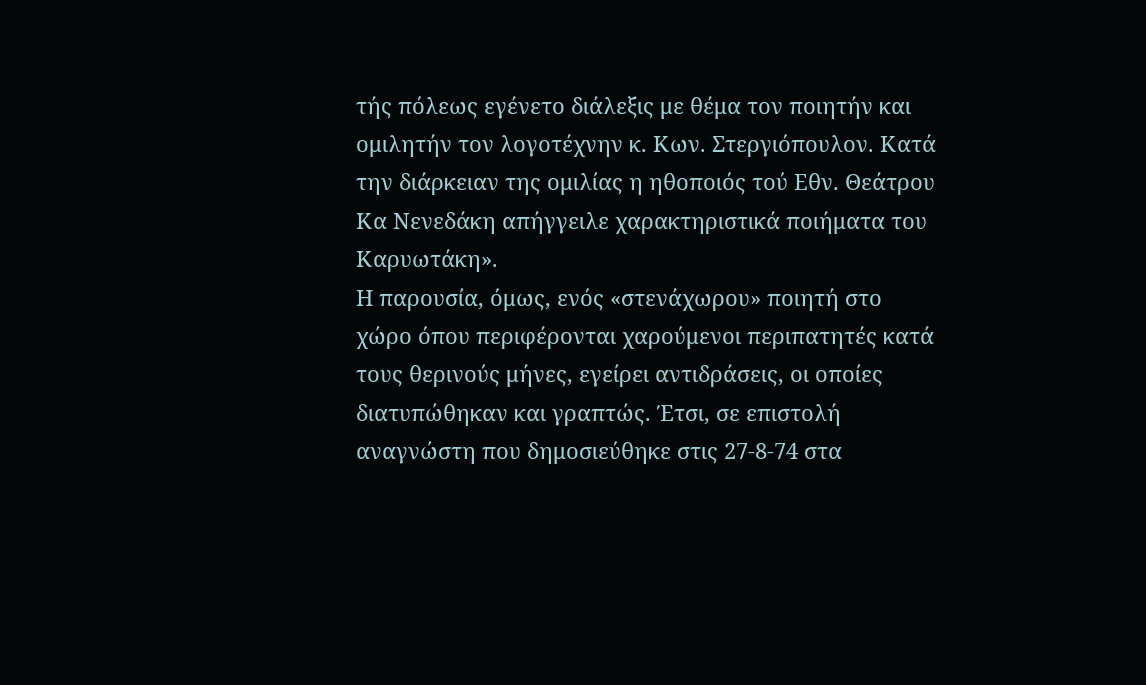τής πόλεως εγένετο διάλεξις με θέμα τον ποιητήν και ομιλητήν τον λογοτέχνην κ. Κων. Στεργιόπουλον. Κατά την διάρκειαν της ομιλίας η ηθοποιός τού Εθν. Θεάτρου Κα Νενεδάκη απήγγειλε χαρακτηριστικά ποιήματα του Καρυωτάκη».
Η παρουσία, όμως, ενός «στενάχωρου» ποιητή στο χώρο όπου περιφέρονται χαρούμενοι περιπατητές κατά τους θερινούς μήνες, εγείρει αντιδράσεις, οι οποίες διατυπώθηκαν και γραπτώς. Έτσι, σε επιστολή αναγνώστη που δημοσιεύθηκε στις 27-8-74 στα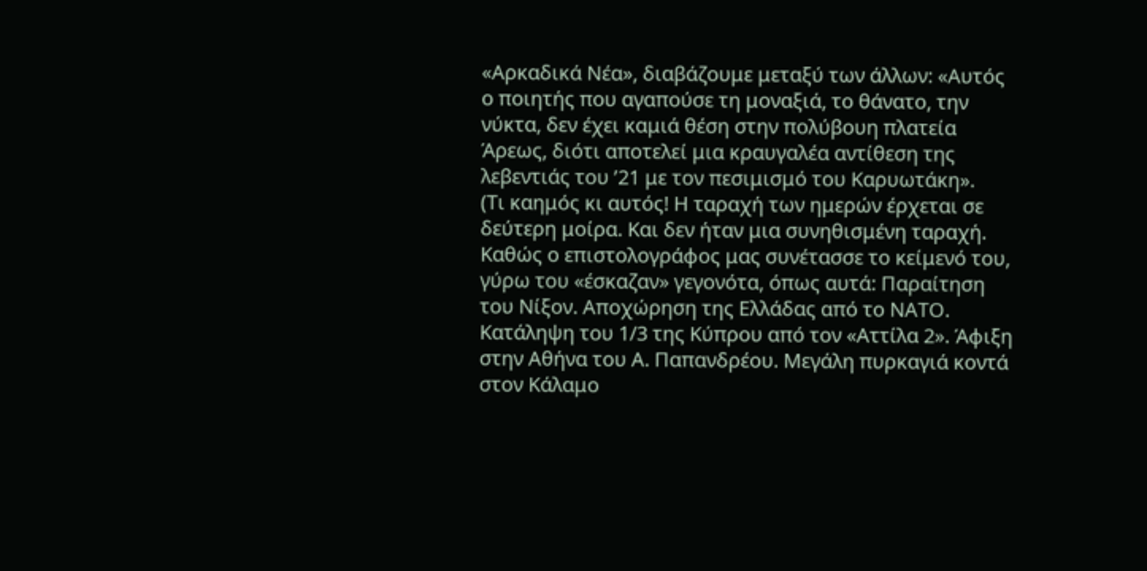«Αρκαδικά Νέα», διαβάζουμε μεταξύ των άλλων: «Αυτός ο ποιητής που αγαπούσε τη μοναξιά, το θάνατο, την νύκτα, δεν έχει καμιά θέση στην πολύβουη πλατεία Άρεως, διότι αποτελεί μια κραυγαλέα αντίθεση της λεβεντιάς του ’21 με τον πεσιμισμό του Καρυωτάκη».
(Τι καημός κι αυτός! Η ταραχή των ημερών έρχεται σε δεύτερη μοίρα. Και δεν ήταν μια συνηθισμένη ταραχή. Καθώς ο επιστολογράφος μας συνέτασσε το κείμενό του, γύρω του «έσκαζαν» γεγονότα, όπως αυτά: Παραίτηση του Νίξον. Αποχώρηση της Ελλάδας από το ΝΑΤΟ. Κατάληψη του 1/3 της Κύπρου από τον «Αττίλα 2». Άφιξη στην Αθήνα του Α. Παπανδρέου. Μεγάλη πυρκαγιά κοντά στον Κάλαμο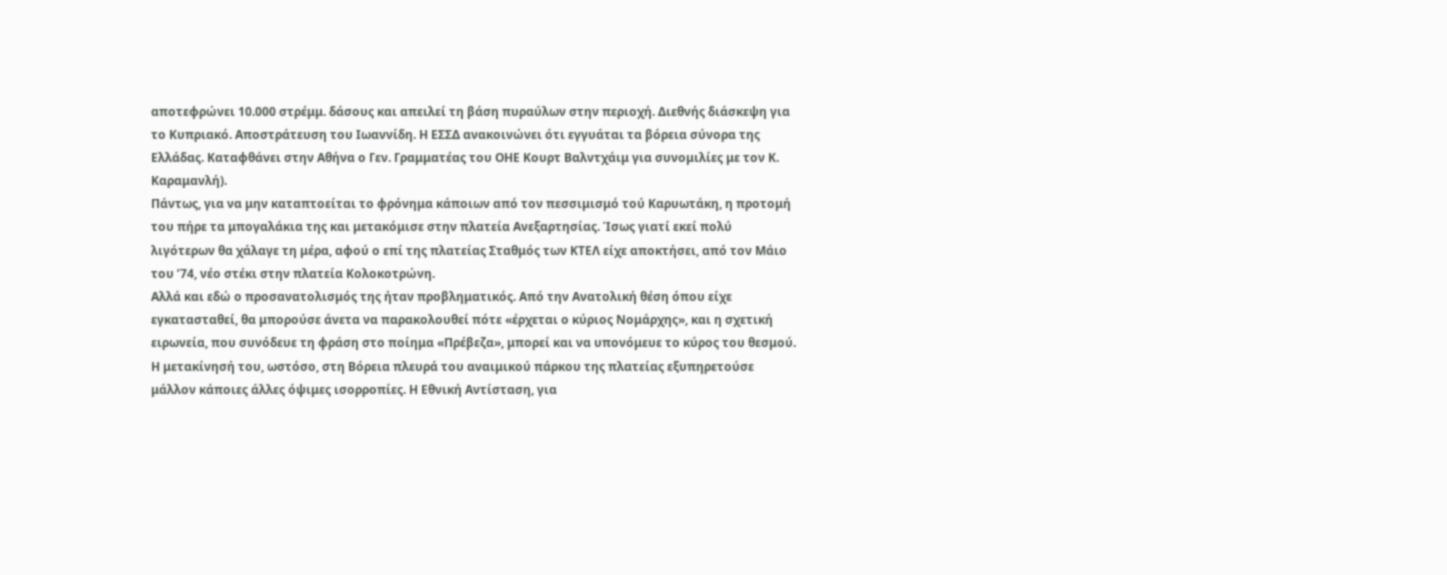αποτεφρώνει 10.000 στρέμμ. δάσους και απειλεί τη βάση πυραύλων στην περιοχή. Διεθνής διάσκεψη για το Κυπριακό. Αποστράτευση του Ιωαννίδη. Η ΕΣΣΔ ανακοινώνει ότι εγγυάται τα βόρεια σύνορα της Ελλάδας. Καταφθάνει στην Αθήνα ο Γεν. Γραμματέας του ΟΗΕ Κουρτ Βαλντχάιμ για συνομιλίες με τον Κ. Καραμανλή).
Πάντως, για να μην καταπτοείται το φρόνημα κάποιων από τον πεσσιμισμό τού Καρυωτάκη, η προτομή του πήρε τα μπογαλάκια της και μετακόμισε στην πλατεία Ανεξαρτησίας. Ίσως γιατί εκεί πολύ λιγότερων θα χάλαγε τη μέρα, αφού ο επί της πλατείας Σταθμός των ΚΤΕΛ είχε αποκτήσει, από τον Μάιο του ’74, νέο στέκι στην πλατεία Κολοκοτρώνη.
Αλλά και εδώ ο προσανατολισμός της ήταν προβληματικός. Από την Ανατολική θέση όπου είχε εγκατασταθεί, θα μπορούσε άνετα να παρακολουθεί πότε «έρχεται ο κύριος Νομάρχης», και η σχετική ειρωνεία, που συνόδευε τη φράση στο ποίημα «Πρέβεζα», μπορεί και να υπονόμευε το κύρος του θεσμού. Η μετακίνησή του, ωστόσο, στη Βόρεια πλευρά του αναιμικού πάρκου της πλατείας εξυπηρετούσε μάλλον κάποιες άλλες όψιμες ισορροπίες. Η Εθνική Αντίσταση, για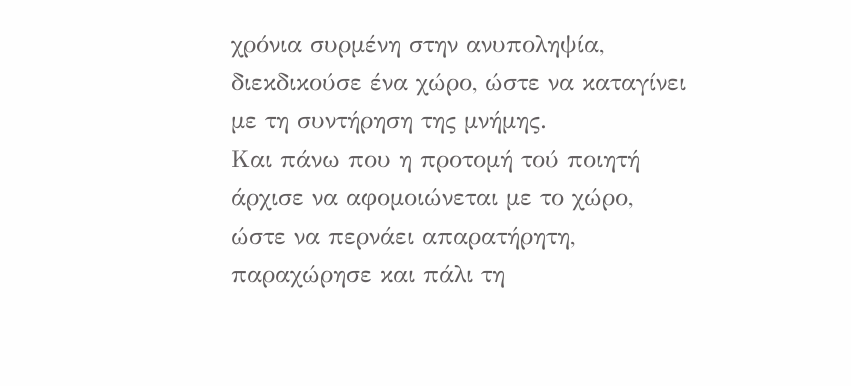χρόνια συρμένη στην ανυποληψία, διεκδικούσε ένα χώρο, ώστε να καταγίνει με τη συντήρηση της μνήμης.
Και πάνω που η προτομή τού ποιητή άρχισε να αφομοιώνεται με το χώρο, ώστε να περνάει απαρατήρητη, παραχώρησε και πάλι τη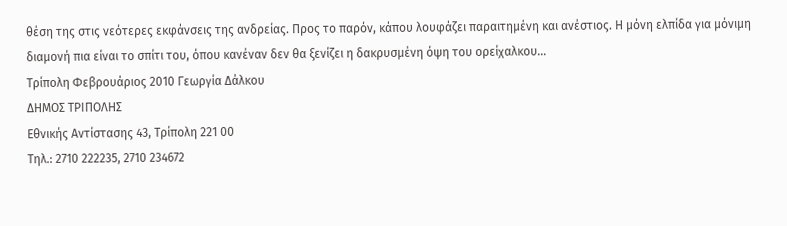θέση της στις νεότερες εκφάνσεις της ανδρείας. Προς το παρόν, κάπου λουφάζει παραιτημένη και ανέστιος. Η μόνη ελπίδα για μόνιμη διαμονή πια είναι το σπίτι του, όπου κανέναν δεν θα ξενίζει η δακρυσμένη όψη του ορείχαλκου…
Τρίπολη Φεβρουάριος 2010 Γεωργία Δάλκου
ΔΗΜΟΣ ΤΡΙΠΟΛΗΣ
Εθνικής Αντίστασης 43, Τρίπολη 221 00
Τηλ.: 2710 222235, 2710 234672